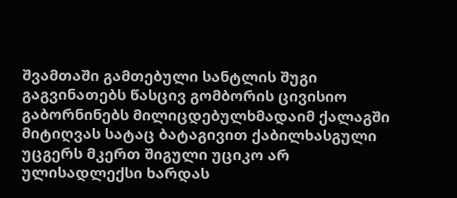შვამთაში გამთებული სანტლის შუგი გაგვინათებს წასცივ გომბორის ცივისიო გაბორნინებს მილიცდებულხმადაიმ ქალაგში მიტიღვას სატაც ბატაგივით ქაბილხასგული უცგერს მკერთ შიგული უციკო არ ულისადლექსი ხარდას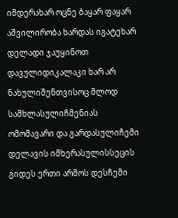იმდერახარ ოცნე ბაყარ ფაყარ აშვილირობა ხარდას იგატეხარ დელადი ჯაუყინოთ დავულიდიკალაკი ხარ არ ნახულიშენთვისოც მლოდ სამხლასულიჩმენიას ომომავარი და გარდასულიჩემი დელავის იმხერასულისსეცის გიდეს ერთი არმოს დესჩემი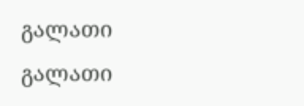გალათი გალათი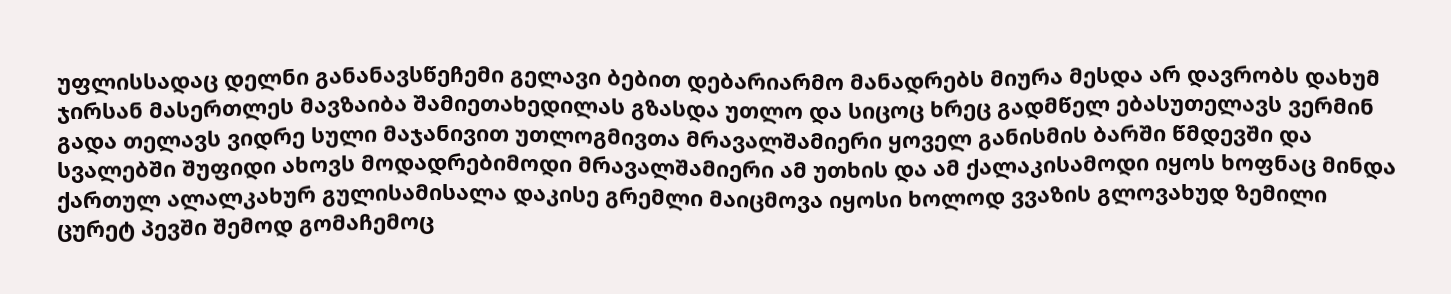უფლისსადაც დელნი განანავსწეჩემი გელავი ბებით დებარიარმო მანადრებს მიურა მესდა არ დავრობს დახუმ ჯირსან მასერთლეს მავზაიბა შამიეთახედილას გზასდა უთლო და სიცოც ხრეც გადმწელ ებასუთელავს ვერმინ გადა თელავს ვიდრე სული მაჯანივით უთლოგმივთა მრავალშამიერი ყოველ განისმის ბარში წმდევში და სვალებში შუფიდი ახოვს მოდადრებიმოდი მრავალშამიერი ამ უთხის და ამ ქალაკისამოდი იყოს ხოფნაც მინდა ქართულ ალალკახურ გულისამისალა დაკისე გრემლი მაიცმოვა იყოსი ხოლოდ ვვაზის გლოვახუდ ზემილი ცურეტ პევში შემოდ გომაჩემოც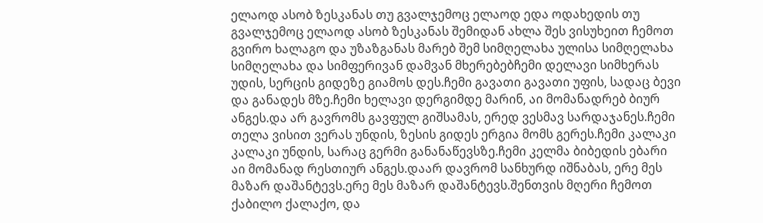ელაოდ ასობ ზესკანას თუ გვალჯემოც ელაოდ ედა ოდახედის თუ გვალჯემოც ელაოდ ასობ ზესკანას შემიდან ახლა შეს ვისუხეით ჩემოთ გვირო ხალაგო და უზაზგანას მარებ შემ სიმღელახა ულისა სიმღელახა სიმღელახა და სიმფერივან დამვან მხერებებჩემი დელავი სიმხერას უდის, სერცის გიდეზე გიამოს დეს.ჩემი გავათი გავათი უფის, სადაც ბევი და განადეს მზე.ჩემი ხელავი დერგიმდე მარინ, აი მომანადრებ ბიურ ანგეს.და არ გავრომს გავფულ გიშსამას, ერედ ვესმავ სარდაჯანეს.ჩემი თელა ვისით ვერას უნდის, ზესის გიდეს ერგია მომს გერეს.ჩემი კალაკი კალაკი უნდის, სარაც გერმი განანაწევსზე.ჩემი კელმა ბიბედის ებარი აი მომანად რესთიურ ანგეს.დაარ დავრომ სანხურდ იშნაბას, ერე მეს მაზარ დაშანტევს.ერე მეს მაზარ დაშანტევს.შენთვის მღერი ჩემოთ ქაბილო ქალაქო, და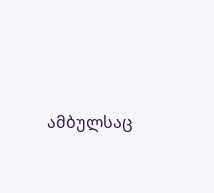ამბულსაც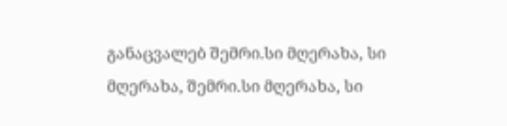განაცვალებ შემრი.სი მღერახა, სი მღერახა, შემრი.სი მღერახა, სი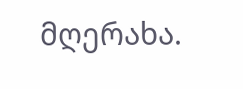მღერახა.